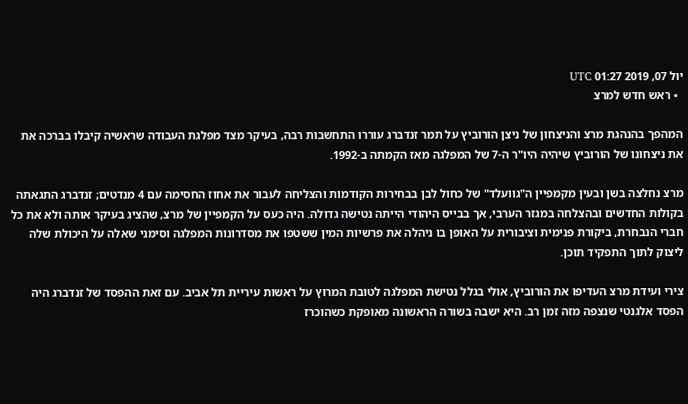יול 07, 2019 01:27 UTC
  • ראש חדש למרצ

המהפך בהנהגת מרצ והניצחון של ניצן הורוביץ על תמר זנדברג עוררו התחשבות רבה, בעיקר מצד מפלגת העבודה שראשיה קיבלו בברכה את את ניצחונו של הורוביץ שיהיה היו"ר ה-7 של המפלגה מאז הקמתה ב-1992.

מרצ נחלצה בשן ובעין מקמפיין ה"גוועלד" של כחול לבן בבחירות הקודמות והצליחה לעבור את אחוז החסימה עם 4 מנדטים; זנדברג התגאתה בקולות החדשים ובהצלחה במגזר הערבי, אך בבייס היהודי הייתה נטישה גדולה. היה כעס על הקמפיין של מרצ, שהציג בעיקר אותה ולא את כל חברי הנבחרת, ביקורת פנימית וציבורית על האופן בו ניהלה את פרשיות המין ששטפו את מסדרונות המפלגה וסימני שאלה על היכולת שלה ליצוק לתוך התפקיד תוכן.

צירי ועידת מרצ העדיפו את הורוביץ, אולי בגלל נטישת המפלגה לטובת המרוץ על ראשות עיריית תל אביב. עם זאת ההפסד של זנדברג היה הפסד אלגנטי שנצפה מזה זמן רב. היא ישבה בשורה הראשונה מאופקת כשהוכרז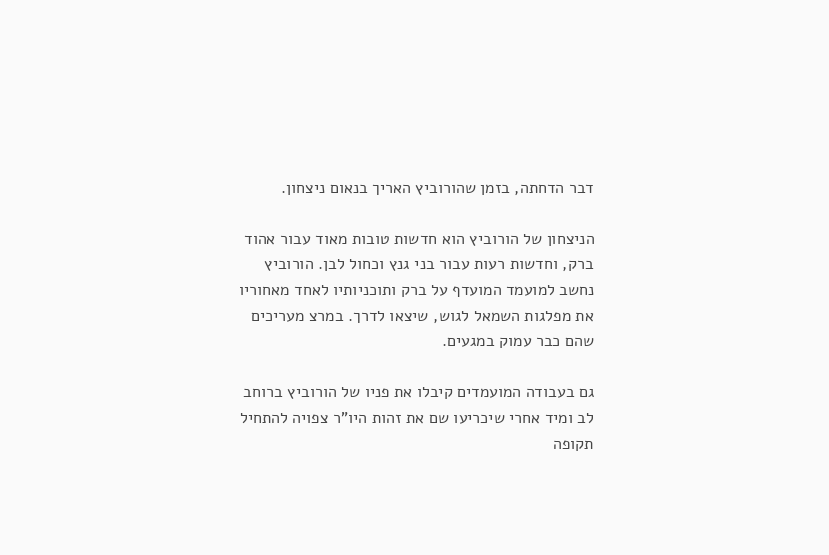דבר הדחתה, בזמן שהורוביץ האריך בנאום ניצחון.

הניצחון של הורוביץ הוא חדשות טובות מאוד עבור אהוד ברק, וחדשות רעות עבור בני גנץ וכחול לבן. הורוביץ נחשב למועמד המועדף על ברק ותוכניותיו לאחד מאחוריו את מפלגות השמאל לגוש, שיצאו לדרך. במרצ מעריכים שהם כבר עמוק במגעים.

גם בעבודה המועמדים קיבלו את פניו של הורוביץ ברוחב לב ומיד אחרי שיכריעו שם את זהות היו"ר צפויה להתחיל תקופה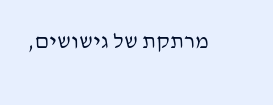מרתקת של גישושים,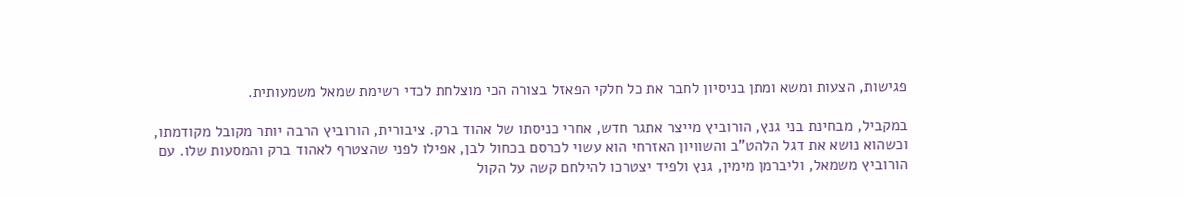פגישות, הצעות ומשא ומתן בניסיון לחבר את כל חלקי הפאזל בצורה הכי מוצלחת לכדי רשימת שמאל משמעותית.

במקביל, מבחינת בני גנץ, הורוביץ מייצר אתגר חדש, אחרי כניסתו של אהוד ברק. ציבורית, הורוביץ הרבה יותר מקובל מקודמתו, וכשהוא נושא את דגל הלהט"ב והשוויון האזרחי הוא עשוי לכרסם בכחול לבן, אפילו לפני שהצטרף לאהוד ברק והמסעות שלו. עם הורוביץ משמאל, וליברמן מימין, גנץ ולפיד יצטרכו להילחם קשה על הקול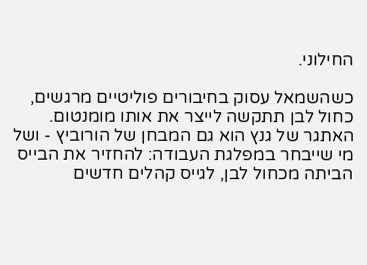החילוני.

כשהשמאל עסוק בחיבורים פוליטיים מרגשים, כחול לבן תתקשה לייצר את אותו מומנטום. האתגר של גנץ הוא גם המבחן של הורוביץ - ושל מי שייבחר במפלגת העבודה: להחזיר את הבייס הביתה מכחול לבן, לגייס קהלים חדשים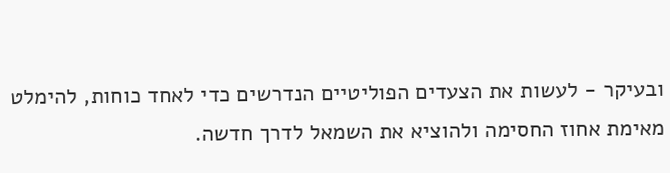ובעיקר - לעשות את הצעדים הפוליטיים הנדרשים כדי לאחד כוחות, להימלט מאימת אחוז החסימה ולהוציא את השמאל לדרך חדשה.